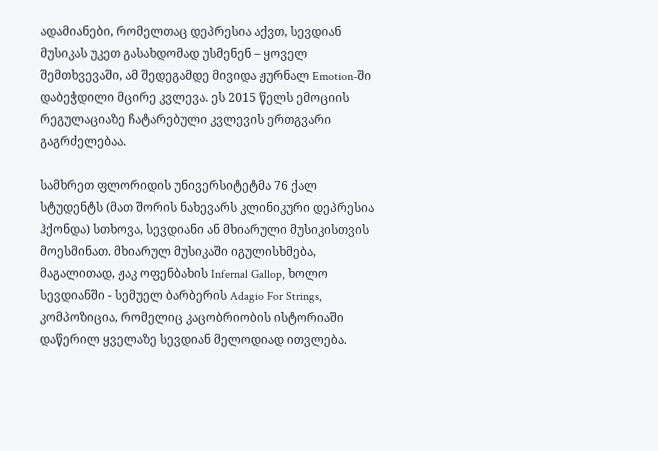ადამიანები, რომელთაც დეპრესია აქვთ, სევდიან მუსიკას უკეთ გასახდომად უსმენენ – ყოველ შემთხვევაში, ამ შედეგამდე მივიდა ჟურნალ Emotion-ში დაბეჭდილი მცირე კვლევა. ეს 2015 წელს ემოციის რეგულაციაზე ჩატარებული კვლევის ერთგვარი გაგრძელებაა.

სამხრეთ ფლორიდის უნივერსიტეტმა 76 ქალ სტუდენტს (მათ შორის ნახევარს კლინიკური დეპრესია ჰქონდა) სთხოვა, სევდიანი ან მხიარული მუსიკისთვის მოესმინათ. მხიარულ მუსიკაში იგულისხმება, მაგალითად, ჟაკ ოფენბახის Infernal Gallop, ხოლო სევდიანში - სემუელ ბარბერის Adagio For Strings, კომპოზიცია, რომელიც კაცობრიობის ისტორიაში დაწერილ ყველაზე სევდიან მელოდიად ითვლება.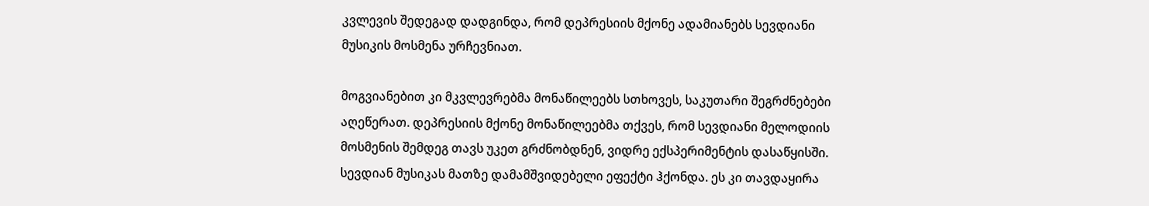კვლევის შედეგად დადგინდა, რომ დეპრესიის მქონე ადამიანებს სევდიანი მუსიკის მოსმენა ურჩევნიათ.

მოგვიანებით კი მკვლევრებმა მონაწილეებს სთხოვეს, საკუთარი შეგრძნებები აღეწერათ. დეპრესიის მქონე მონაწილეებმა თქვეს, რომ სევდიანი მელოდიის მოსმენის შემდეგ თავს უკეთ გრძნობდნენ, ვიდრე ექსპერიმენტის დასაწყისში. სევდიან მუსიკას მათზე დამამშვიდებელი ეფექტი ჰქონდა. ეს კი თავდაყირა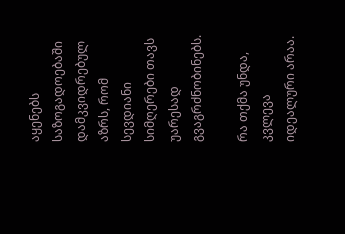აყენებს საზოგადოებაში დამკვიდრებულ აზრს, რომ სევდიანი სიმღერები თავს უარესად გვაგრძნობინებს.

რა თქმა უნდა, კვლევა იდეალური არაა.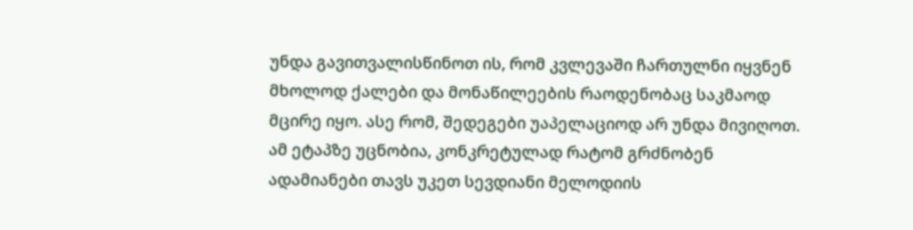უნდა გავითვალისწინოთ ის, რომ კვლევაში ჩართულნი იყვნენ მხოლოდ ქალები და მონაწილეების რაოდენობაც საკმაოდ მცირე იყო. ასე რომ, შედეგები უაპელაციოდ არ უნდა მივიღოთ. ამ ეტაპზე უცნობია, კონკრეტულად რატომ გრძნობენ ადამიანები თავს უკეთ სევდიანი მელოდიის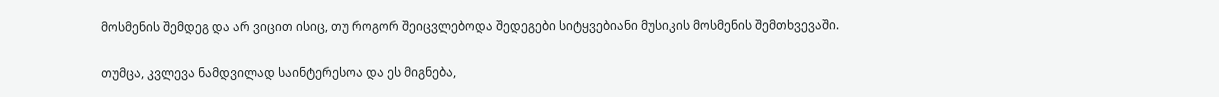მოსმენის შემდეგ და არ ვიცით ისიც, თუ როგორ შეიცვლებოდა შედეგები სიტყვებიანი მუსიკის მოსმენის შემთხვევაში.

თუმცა, კვლევა ნამდვილად საინტერესოა და ეს მიგნება,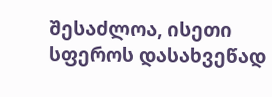შესაძლოა, ისეთი სფეროს დასახვეწად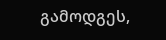გამოდგეს,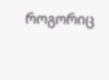როგორიც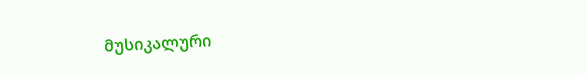მუსიკალური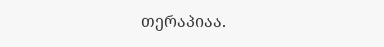თერაპიაა.